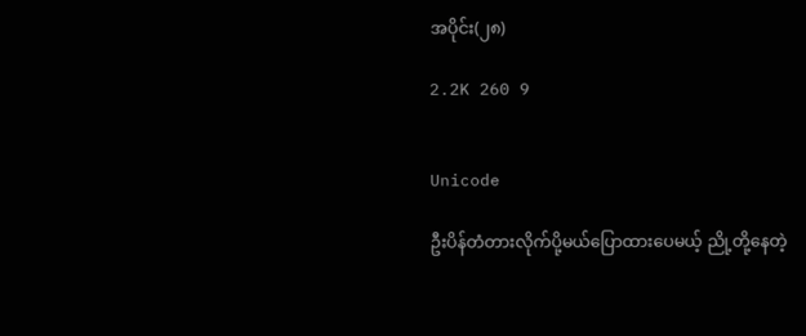အပိုင်း(၂၈)

2.2K 260 9


Unicode

ဦးပိန်တံတားလိုက်ပို့မယ်ပြောထားပေမယ့် ညို့တို့နေတဲ့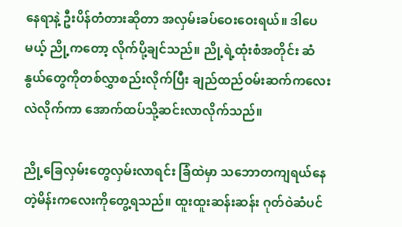နေရာနဲ့ ဦးပိန်တံတားဆိုတာ အလှမ်းခပ်ဝေးဝေးရယ်။ ဒါပေမယ့် ညို့ကတော့ လိုက်ပို့ချင်သည်။ ညို့ရဲ့ထုံးစံအတိုင်း ဆံနွယ်တွေကိုတစ်လွှာစည်းလိုက်ပြီး ချည်ထည်ဝမ်းဆက်ကလေးလဲလိုက်ကာ အောက်ထပ်သို့ဆင်းလာလိုက်သည်။

ညို့ခြေလှမ်းတွေလှမ်းလာရင်း ခြံထဲမှာ သဘောတကျရယ်နေတဲ့မိန်းကလေးကိုတွေ့ရသည်။ ထူးထူးဆန်းဆန်း ဂုတ်ဝဲဆံပင်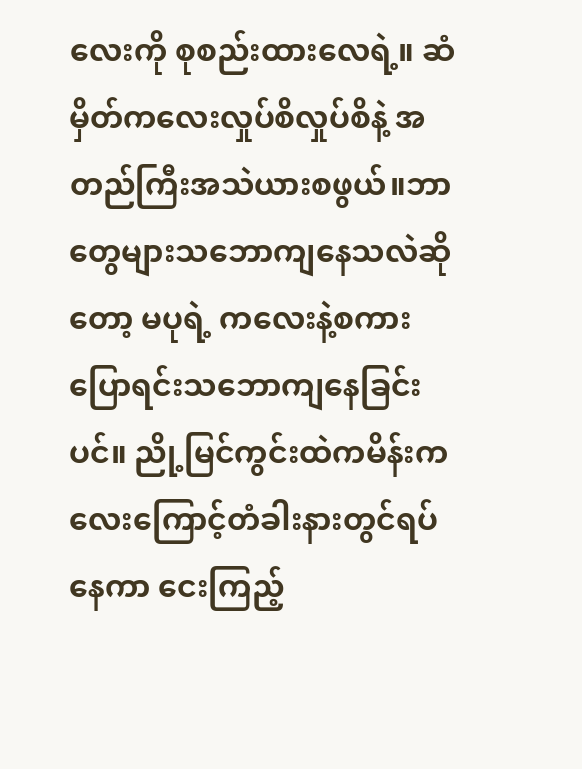လေးကို စုစည်းထားလေရဲ့။ ဆံမှိတ်ကလေးလှုပ်စိလှုပ်စိနဲ့ အတည်ကြီးအသဲယားစဖွယ်။ဘာတွေများသဘောကျနေသလဲဆိုတော့ မပုရဲ့ ကလေးနဲ့စကားပြောရင်းသဘောကျနေခြင်းပင်။ ညို့မြင်ကွင်းထဲကမိန်းကလေးကြောင့်တံခါးနားတွင်ရပ်နေကာ ငေးကြည့်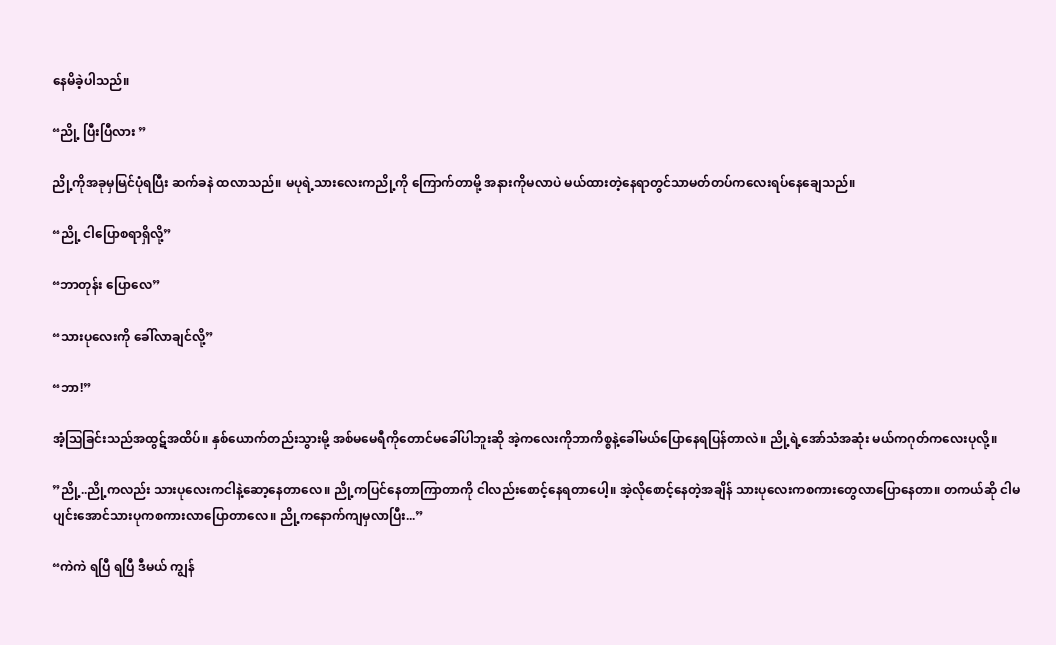နေမိခဲ့ပါသည်။

“ညို့ ပြီးပြီလား ”

ညို့ကိုအခုမှမြင်ပုံရပြီး ဆက်ခနဲ ထလာသည်။ မပုရဲ့သားလေးကညို့ကို ကြောက်တာမို့ အနားကိုမလာပဲ မယ်ထားတဲ့နေရာတွင်သာမတ်တပ်ကလေးရပ်နေချေသည်။

“ညို့ ငါပြောစရာရှိလို့”

“ဘာ‌တုန်း ပြောလေ”

“သားပုလေးကို ခေါ်လာချင်လို့”

“ဘာ!”

အံ့ဩခြင်းသည်အထွဋ်အထိပ်။ နှစ်ယောက်တည်းသွားမို့ အစ်မမေရီကိုတောင်မခေါ်ပါဘူးဆို အဲ့ကလေးကိုဘာကိစ္စနဲ့ခေါ်မယ်ပြောနေရပြန်တာလဲ။ ညို့ရဲ့အော်သံအဆုံး မယ်ကဂုတ်ကလေးပုလို့။

”ညို့..ညို့ကလည်း သားပုလေးကငါနဲ့ဆော့နေတာလေ။ ညို့ကပြင်နေတာကြာတာကို ငါလည်းစောင့်နေရတာပေါ့။ အဲ့လိုစောင့်နေတဲ့အချိန် သားပုလေးကစကားတွေလာပြောနေတာ။ တကယ်ဆို ငါမပျင်းအောင်သားပုကစကားလာပြောတာလေ။ ညို့ကနောက်ကျမှလာပြီး...”

“ကဲကဲ ရပြီ ရပြီ ဒီမယ် ကျွန်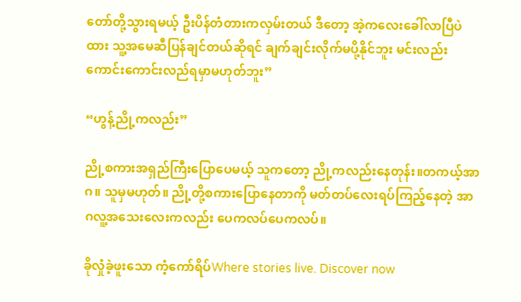တော်တို့သွားရမယ့် ဦးပိန်တံတားကလှမ်းတယ် ဒီတော့ အဲ့ကလေးခေါ်လာပြီပဲထား သူ့အမေဆီပြန်ချင်တယ်ဆိုရင် ချက်ချင်းလိုက်မပို့နိုင်ဘူး မင်းလည်းကောင်းကောင်းလည်ရမှာမဟုတ်ဘူး”

“ဟွန့်ညို့ကလည်း”

ညို့စကားအရှည်ကြီးပြောပေမယ့် သူကတော့ ညို့ကလည်းနေတုန်း။တကယ့်အာဂ။ သူမှမဟုတ်။ ညို့တို့စကားပြောနေတာကို မတ်တပ်လေးရပ်ကြည့်နေတဲ့ အာဂလူ့အသေးလေးကလည်း ပေကလပ်ပေကလပ်။

ခိုလှုံခဲ့ဖူးသော ကံ့ကော်ရိပ်Where stories live. Discover now